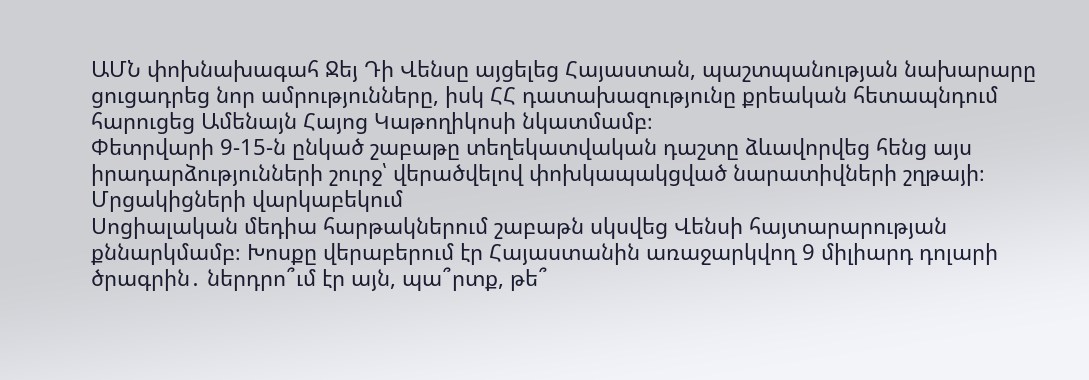ԱՄՆ փոխնախագահ Ջեյ Դի Վենսը այցելեց Հայաստան, պաշտպանության նախարարը ցուցադրեց նոր ամրությունները, իսկ ՀՀ դատախազությունը քրեական հետապնդում հարուցեց Ամենայն Հայոց Կաթողիկոսի նկատմամբ։
Փետրվարի 9-15-ն ընկած շաբաթը տեղեկատվական դաշտը ձևավորվեց հենց այս իրադարձությունների շուրջ՝ վերածվելով փոխկապակցված նարատիվների շղթայի։
Մրցակիցների վարկաբեկում
Սոցիալական մեդիա հարթակներում շաբաթն սկսվեց Վենսի հայտարարության քննարկմամբ։ Խոսքը վերաբերում էր Հայաստանին առաջարկվող 9 միլիարդ դոլարի ծրագրին․ ներդրո՞ւմ էր այն, պա՞րտք, թե՞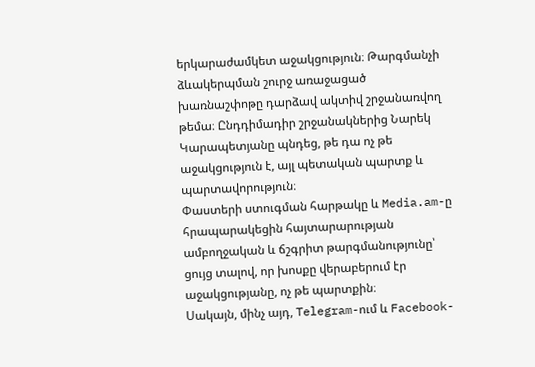երկարաժամկետ աջակցություն։ Թարգմանչի ձևակերպման շուրջ առաջացած խառնաշփոթը դարձավ ակտիվ շրջանառվող թեմա։ Ընդդիմադիր շրջանակներից Նարեկ Կարապետյանը պնդեց, թե դա ոչ թե աջակցություն է, այլ պետական պարտք և պարտավորություն։
Փաստերի ստուգման հարթակը և Media.am-ը հրապարակեցին հայտարարության ամբողջական և ճշգրիտ թարգմանությունը՝ ցույց տալով, որ խոսքը վերաբերում էր աջակցությանը, ոչ թե պարտքին։
Սակայն, մինչ այդ, Telegram-ում և Facebook-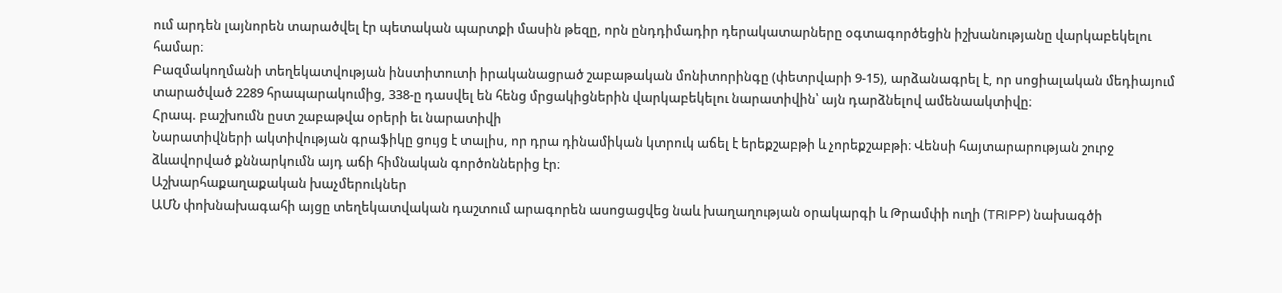ում արդեն լայնորեն տարածվել էր պետական պարտքի մասին թեզը, որն ընդդիմադիր դերակատարները օգտագործեցին իշխանությանը վարկաբեկելու համար։
Բազմակողմանի տեղեկատվության ինստիտուտի իրականացրած շաբաթական մոնիտորինգը (փետրվարի 9-15), արձանագրել է, որ սոցիալական մեդիայում տարածված 2289 հրապարակումից, 338-ը դասվել են հենց մրցակիցներին վարկաբեկելու նարատիվին՝ այն դարձնելով ամենաակտիվը։
Հրապ. բաշխումն ըստ շաբաթվա օրերի եւ նարատիվի
Նարատիվների ակտիվության գրաֆիկը ցույց է տալիս, որ դրա դինամիկան կտրուկ աճել է երեքշաբթի և չորեքշաբթի։ Վենսի հայտարարության շուրջ ձևավորված քննարկումն այդ աճի հիմնական գործոններից էր։
Աշխարհաքաղաքական խաչմերուկներ
ԱՄՆ փոխնախագահի այցը տեղեկատվական դաշտում արագորեն ասոցացվեց նաև խաղաղության օրակարգի և Թրամփի ուղի (TRIPP) նախագծի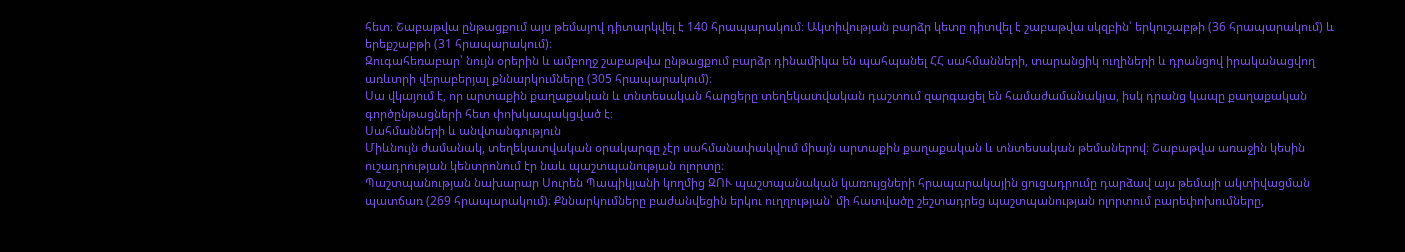հետ։ Շաբաթվա ընթացքում այս թեմայով դիտարկվել է 140 հրապարակում։ Ակտիվության բարձր կետը դիտվել է շաբաթվա սկզբին՝ երկուշաբթի (36 հրապարակում) և երեքշաբթի (31 հրապարակում)։
Զուգահեռաբար՝ նույն օրերին և ամբողջ շաբաթվա ընթացքում բարձր դինամիկա են պահպանել ՀՀ սահմանների, տարանցիկ ուղիների և դրանցով իրականացվող առևտրի վերաբերյալ քննարկումները (305 հրապարակում)։
Սա վկայում է, որ արտաքին քաղաքական և տնտեսական հարցերը տեղեկատվական դաշտում զարգացել են համաժամանակյա, իսկ դրանց կապը քաղաքական գործընթացների հետ փոխկապակցված է։
Սահմանների և անվտանգություն
Միևնույն ժամանակ, տեղեկատվական օրակարգը չէր սահմանափակվում միայն արտաքին քաղաքական և տնտեսական թեմաներով։ Շաբաթվա առաջին կեսին ուշադրության կենտրոնում էր նաև պաշտպանության ոլորտը։
Պաշտպանության նախարար Սուրեն Պապիկյանի կողմից ԶՈՒ պաշտպանական կառույցների հրապարակային ցուցադրումը դարձավ այս թեմայի ակտիվացման պատճառ (269 հրապարակում)։ Քննարկումները բաժանվեցին երկու ուղղության՝ մի հատվածը շեշտադրեց պաշտպանության ոլորտում բարեփոխումները,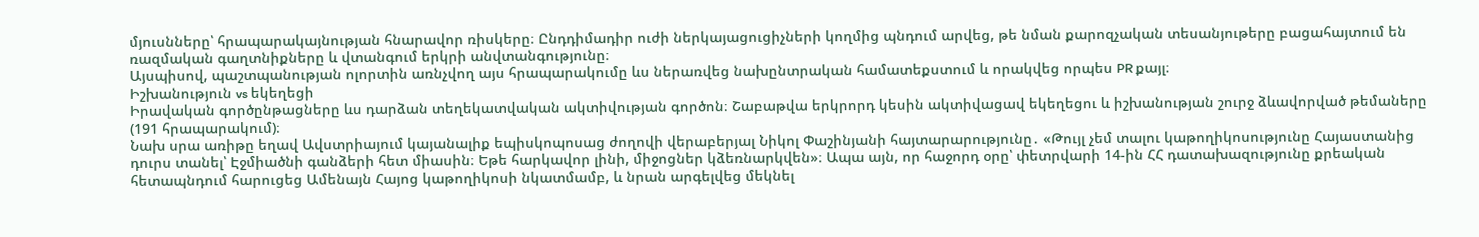մյուսնները՝ հրապարակայնության հնարավոր ռիսկերը։ Ընդդիմադիր ուժի ներկայացուցիչների կողմից պնդում արվեց, թե նման քարոզչական տեսանյութերը բացահայտում են ռազմական գաղտնիքները և վտանգում երկրի անվտանգությունը։
Այսպիսով, պաշտպանության ոլորտին առնչվող այս հրապարակումը ևս ներառվեց նախընտրական համատեքստում և որակվեց որպես PR քայլ։
Իշխանություն vs եկեղեցի
Իրավական գործընթացները ևս դարձան տեղեկատվական ակտիվության գործոն։ Շաբաթվա երկրորդ կեսին ակտիվացավ եկեղեցու և իշխանության շուրջ ձևավորված թեմաները (191 հրապարակում)։
Նախ սրա առիթը եղավ Ավստրիայում կայանալիք եպիսկոպոսաց ժողովի վերաբերյալ Նիկոլ Փաշինյանի հայտարարությունը․ «Թույլ չեմ տալու կաթողիկոսությունը Հայաստանից դուրս տանել՝ Էջմիածնի գանձերի հետ միասին։ Եթե հարկավոր լինի, միջոցներ կձեռնարկվեն»։ Ապա այն, որ հաջորդ օրը՝ փետրվարի 14-ին ՀՀ դատախազությունը քրեական հետապնդում հարուցեց Ամենայն Հայոց կաթողիկոսի նկատմամբ, և նրան արգելվեց մեկնել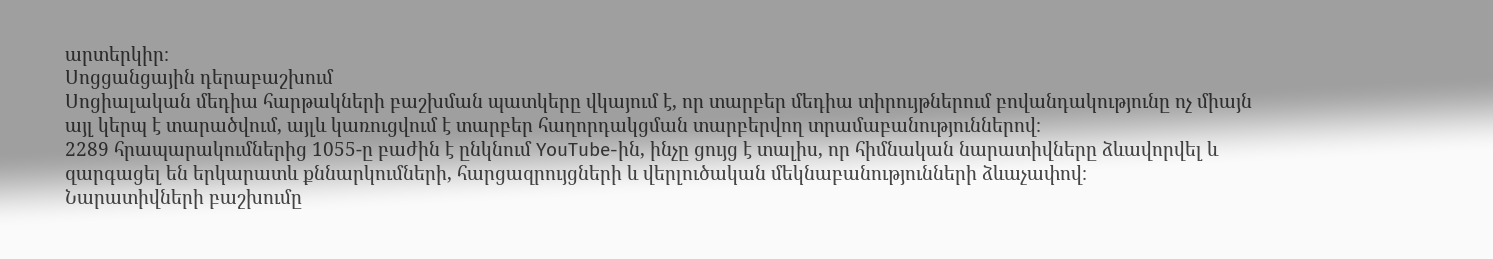արտերկիր։
Սոցցանցային դերաբաշխում
Սոցիալական մեդիա հարթակների բաշխման պատկերը վկայում է, որ տարբեր մեդիա տիրույթներում բովանդակությունը ոչ միայն այլ կերպ է տարածվում, այլև կառուցվում է տարբեր հաղորդակցման տարբերվող տրամաբանություններով։
2289 հրապարակումներից 1055-ը բաժին է ընկնում YouTube-ին, ինչը ցույց է տալիս, որ հիմնական նարատիվները ձևավորվել և զարգացել են երկարատև քննարկումների, հարցազրույցների և վերլուծական մեկնաբանությունների ձևաչափով։
Նարատիվների բաշխումը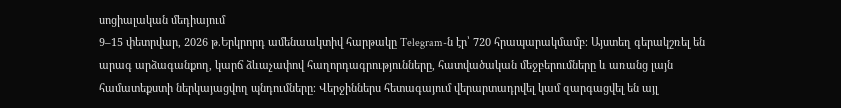սոցիալական մեդիայում
9–15 փետրվար, 2026 թ.Երկրորդ ամենաակտիվ հարթակը Telegram-ն էր՝ 720 հրապարակմամբ։ Այստեղ գերակշռել են արագ արձագանքող, կարճ ձևաչափով հաղորդագրությունները, հատվածական մեջբերումները և առանց լայն համատեքստի ներկայացվող պնդումները։ Վերջիններս հետագայում վերարտադրվել կամ զարգացվել են այլ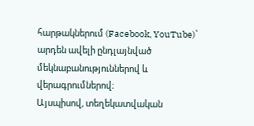հարթակներում (Facebook, YouTube)՝ արդեն ավելի ընդլայնված մեկնաբանություններով և վերագրումներով։
Այսպիսով, տեղեկատվական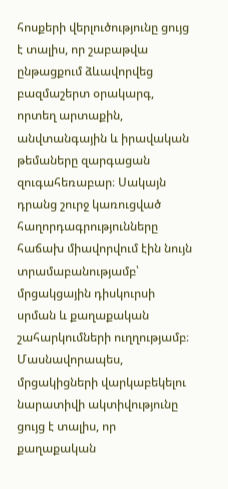հոսքերի վերլուծությունը ցույց է տալիս, որ շաբաթվա ընթացքում ձևավորվեց բազմաշերտ օրակարգ, որտեղ արտաքին, անվտանգային և իրավական թեմաները զարգացան զուգահեռաբար։ Սակայն դրանց շուրջ կառուցված հաղորդագրությունները հաճախ միավորվում էին նույն տրամաբանությամբ՝ մրցակցային դիսկուրսի սրման և քաղաքական շահարկումների ուղղությամբ։ Մասնավորապես, մրցակիցների վարկաբեկելու նարատիվի ակտիվությունը ցույց է տալիս, որ քաղաքական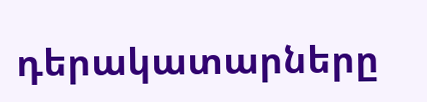դերակատարները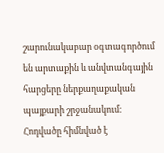շարունակաբար օգտագործում են արտաքին և անվտանգային հարցերը ներքաղաքական պայքարի շրջանակում։
Հոդվածը հիմնված է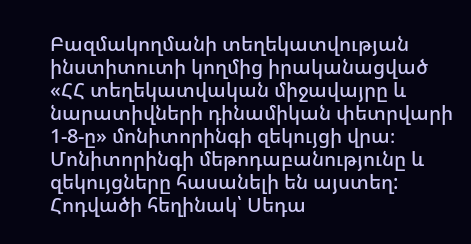Բազմակողմանի տեղեկատվության ինստիտուտի կողմից իրականացված «ՀՀ տեղեկատվական միջավայրը և նարատիվների դինամիկան փետրվարի 1-8-ը» մոնիտորինգի զեկույցի վրա։ Մոնիտորինգի մեթոդաբանությունը և զեկույցները հասանելի են այստեղ:
Հոդվածի հեղինակ՝ Սեդա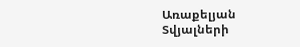Առաքելյան
Տվյալների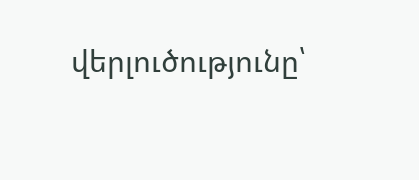վերլուծությունը՝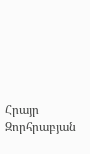Հրայր Զորհրաբյան